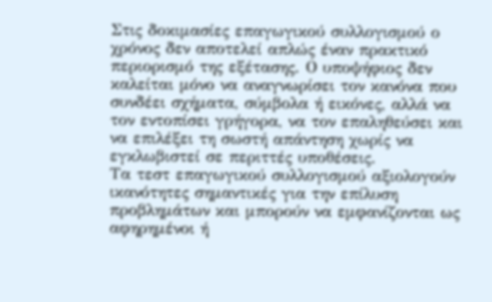Στις δοκιμασίες επαγωγικού συλλογισμού ο χρόνος δεν αποτελεί απλώς έναν πρακτικό περιορισμό της εξέτασης. Ο υποψήφιος δεν καλείται μόνο να αναγνωρίσει τον κανόνα που συνδέει σχήματα, σύμβολα ή εικόνες, αλλά να τον εντοπίσει γρήγορα, να τον επαληθεύσει και να επιλέξει τη σωστή απάντηση χωρίς να εγκλωβιστεί σε περιττές υποθέσεις.
Τα τεστ επαγωγικού συλλογισμού αξιολογούν ικανότητες σημαντικές για την επίλυση προβλημάτων και μπορούν να εμφανίζονται ως αφηρημένοι ή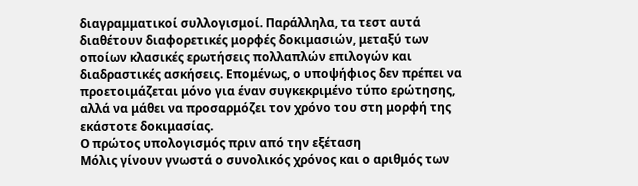διαγραμματικοί συλλογισμοί. Παράλληλα, τα τεστ αυτά διαθέτουν διαφορετικές μορφές δοκιμασιών, μεταξύ των οποίων κλασικές ερωτήσεις πολλαπλών επιλογών και διαδραστικές ασκήσεις. Επομένως, ο υποψήφιος δεν πρέπει να προετοιμάζεται μόνο για έναν συγκεκριμένο τύπο ερώτησης, αλλά να μάθει να προσαρμόζει τον χρόνο του στη μορφή της εκάστοτε δοκιμασίας.
Ο πρώτος υπολογισμός πριν από την εξέταση
Μόλις γίνουν γνωστά ο συνολικός χρόνος και ο αριθμός των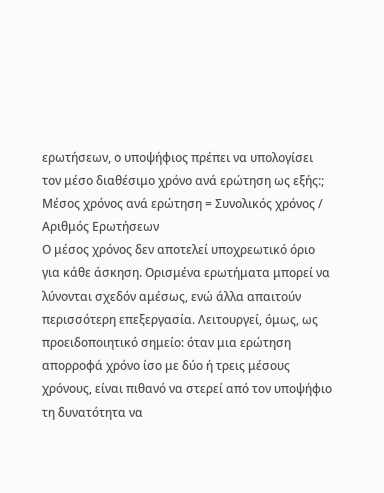ερωτήσεων, ο υποψήφιος πρέπει να υπολογίσει τον μέσο διαθέσιμο χρόνο ανά ερώτηση ως εξής:;
Μέσος χρόνος ανά ερώτηση = Συνολικός χρόνος / Αριθμός Ερωτήσεων
Ο μέσος χρόνος δεν αποτελεί υποχρεωτικό όριο για κάθε άσκηση. Ορισμένα ερωτήματα μπορεί να λύνονται σχεδόν αμέσως, ενώ άλλα απαιτούν περισσότερη επεξεργασία. Λειτουργεί, όμως, ως προειδοποιητικό σημείο: όταν μια ερώτηση απορροφά χρόνο ίσο με δύο ή τρεις μέσους χρόνους, είναι πιθανό να στερεί από τον υποψήφιο τη δυνατότητα να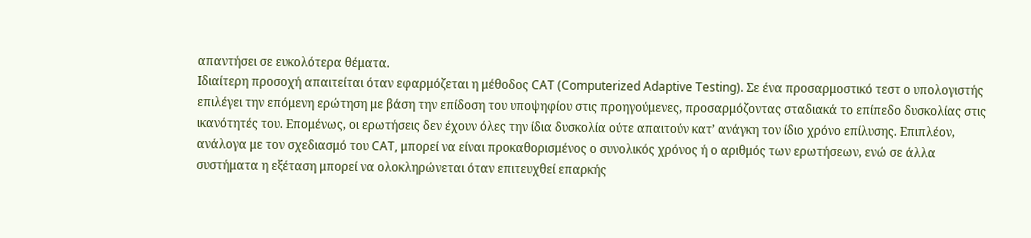απαντήσει σε ευκολότερα θέματα.
Ιδιαίτερη προσοχή απαιτείται όταν εφαρμόζεται η μέθοδος CAT (Computerized Adaptive Testing). Σε ένα προσαρμοστικό τεστ ο υπολογιστής επιλέγει την επόμενη ερώτηση με βάση την επίδοση του υποψηφίου στις προηγούμενες, προσαρμόζοντας σταδιακά το επίπεδο δυσκολίας στις ικανότητές του. Επομένως, οι ερωτήσεις δεν έχουν όλες την ίδια δυσκολία ούτε απαιτούν κατ’ ανάγκη τον ίδιο χρόνο επίλυσης. Επιπλέον, ανάλογα με τον σχεδιασμό του CAT, μπορεί να είναι προκαθορισμένος ο συνολικός χρόνος ή ο αριθμός των ερωτήσεων, ενώ σε άλλα συστήματα η εξέταση μπορεί να ολοκληρώνεται όταν επιτευχθεί επαρκής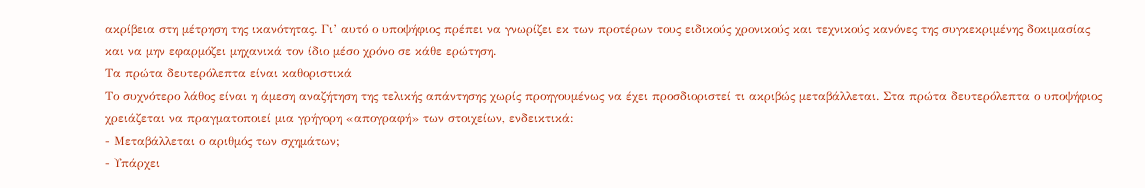ακρίβεια στη μέτρηση της ικανότητας. Γι’ αυτό ο υποψήφιος πρέπει να γνωρίζει εκ των προτέρων τους ειδικούς χρονικούς και τεχνικούς κανόνες της συγκεκριμένης δοκιμασίας και να μην εφαρμόζει μηχανικά τον ίδιο μέσο χρόνο σε κάθε ερώτηση.
Τα πρώτα δευτερόλεπτα είναι καθοριστικά
Το συχνότερο λάθος είναι η άμεση αναζήτηση της τελικής απάντησης χωρίς προηγουμένως να έχει προσδιοριστεί τι ακριβώς μεταβάλλεται. Στα πρώτα δευτερόλεπτα ο υποψήφιος χρειάζεται να πραγματοποιεί μια γρήγορη «απογραφή» των στοιχείων, ενδεικτικά:
- Μεταβάλλεται ο αριθμός των σχημάτων;
- Υπάρχει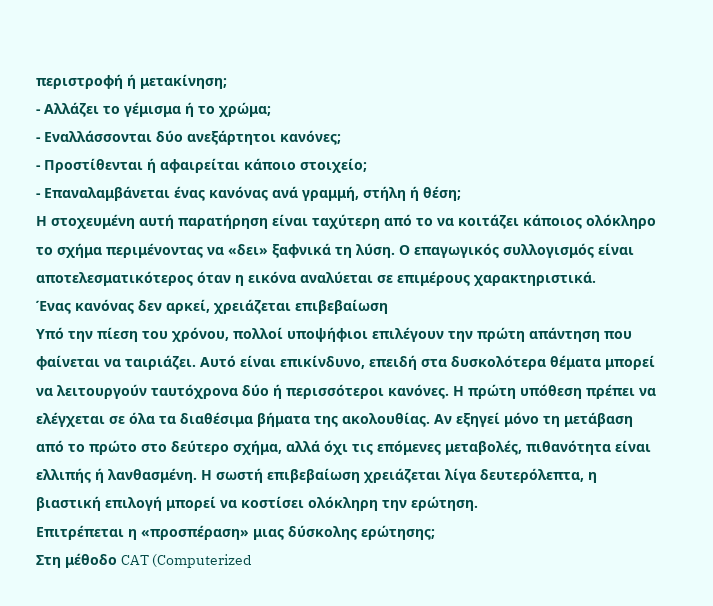περιστροφή ή μετακίνηση;
- Αλλάζει το γέμισμα ή το χρώμα;
- Εναλλάσσονται δύο ανεξάρτητοι κανόνες;
- Προστίθενται ή αφαιρείται κάποιο στοιχείο;
- Επαναλαμβάνεται ένας κανόνας ανά γραμμή, στήλη ή θέση;
Η στοχευμένη αυτή παρατήρηση είναι ταχύτερη από το να κοιτάζει κάποιος ολόκληρο το σχήμα περιμένοντας να «δει» ξαφνικά τη λύση. Ο επαγωγικός συλλογισμός είναι αποτελεσματικότερος όταν η εικόνα αναλύεται σε επιμέρους χαρακτηριστικά.
Ένας κανόνας δεν αρκεί, χρειάζεται επιβεβαίωση
Υπό την πίεση του χρόνου, πολλοί υποψήφιοι επιλέγουν την πρώτη απάντηση που φαίνεται να ταιριάζει. Αυτό είναι επικίνδυνο, επειδή στα δυσκολότερα θέματα μπορεί να λειτουργούν ταυτόχρονα δύο ή περισσότεροι κανόνες. Η πρώτη υπόθεση πρέπει να ελέγχεται σε όλα τα διαθέσιμα βήματα της ακολουθίας. Αν εξηγεί μόνο τη μετάβαση από το πρώτο στο δεύτερο σχήμα, αλλά όχι τις επόμενες μεταβολές, πιθανότητα είναι ελλιπής ή λανθασμένη. Η σωστή επιβεβαίωση χρειάζεται λίγα δευτερόλεπτα, η βιαστική επιλογή μπορεί να κοστίσει ολόκληρη την ερώτηση.
Επιτρέπεται η «προσπέραση» μιας δύσκολης ερώτησης;
Στη μέθοδο CAT (Computerized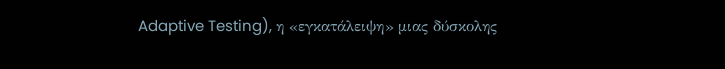Adaptive Testing), η «εγκατάλειψη» μιας δύσκολης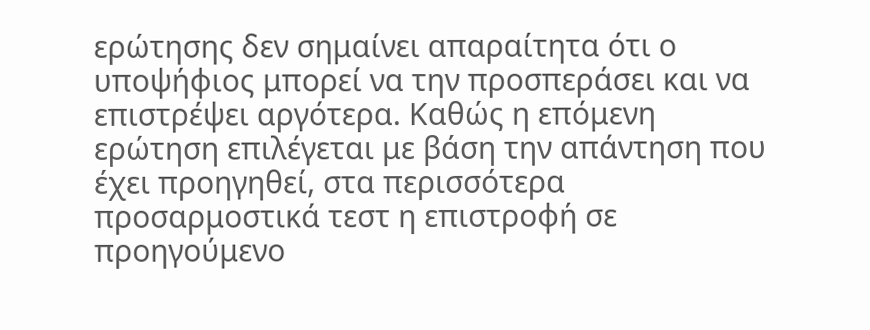ερώτησης δεν σημαίνει απαραίτητα ότι ο υποψήφιος μπορεί να την προσπεράσει και να επιστρέψει αργότερα. Καθώς η επόμενη ερώτηση επιλέγεται με βάση την απάντηση που έχει προηγηθεί, στα περισσότερα προσαρμοστικά τεστ η επιστροφή σε προηγούμενο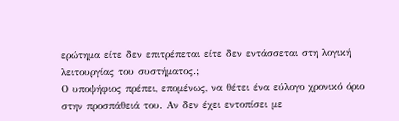ερώτημα είτε δεν επιτρέπεται είτε δεν εντάσσεται στη λογική λειτουργίας του συστήματος.;
Ο υποψήφιος πρέπει, επομένως, να θέτει ένα εύλογο χρονικό όριο στην προσπάθειά του. Αν δεν έχει εντοπίσει με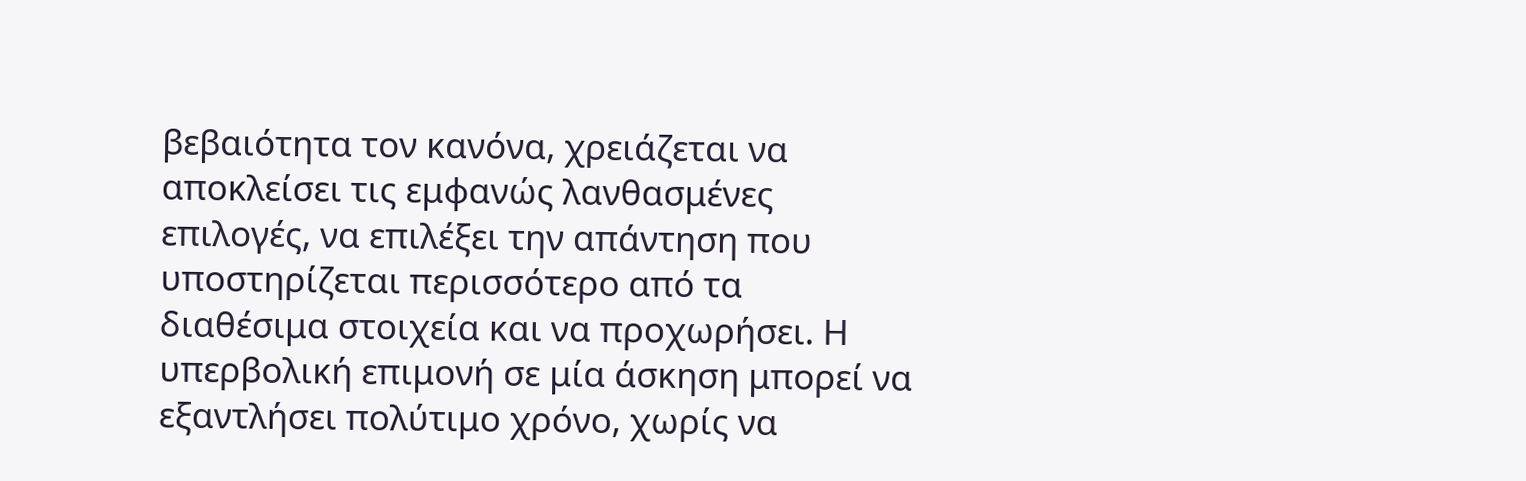βεβαιότητα τον κανόνα, χρειάζεται να αποκλείσει τις εμφανώς λανθασμένες επιλογές, να επιλέξει την απάντηση που υποστηρίζεται περισσότερο από τα διαθέσιμα στοιχεία και να προχωρήσει. Η υπερβολική επιμονή σε μία άσκηση μπορεί να εξαντλήσει πολύτιμο χρόνο, χωρίς να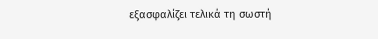εξασφαλίζει τελικά τη σωστή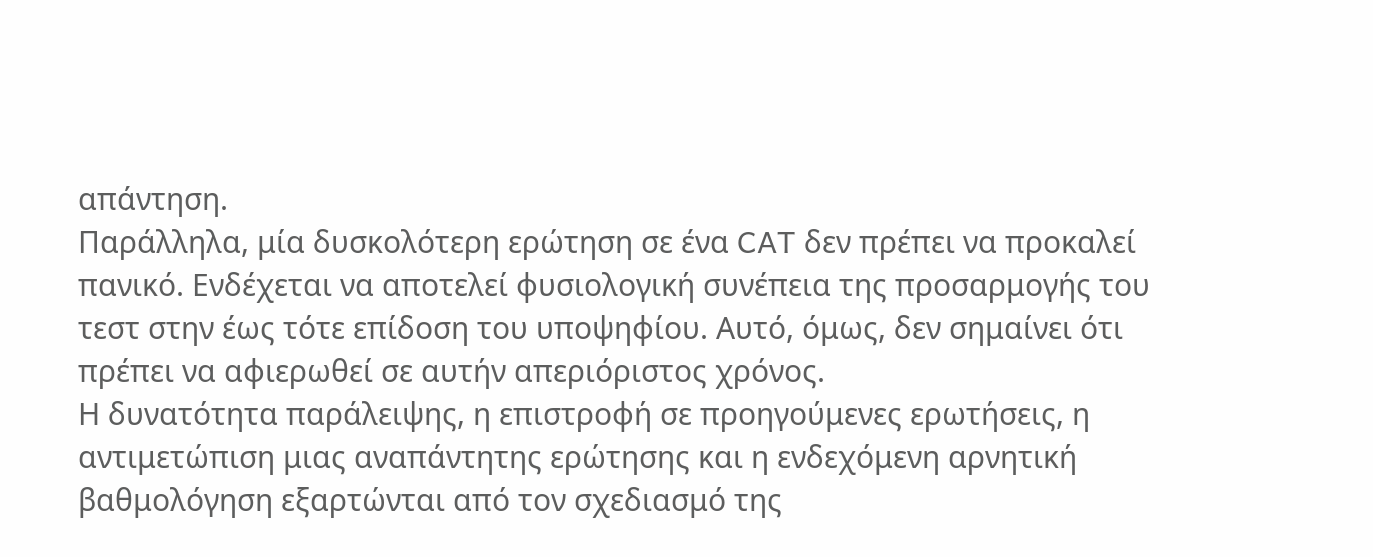απάντηση.
Παράλληλα, μία δυσκολότερη ερώτηση σε ένα CAT δεν πρέπει να προκαλεί πανικό. Ενδέχεται να αποτελεί φυσιολογική συνέπεια της προσαρμογής του τεστ στην έως τότε επίδοση του υποψηφίου. Αυτό, όμως, δεν σημαίνει ότι πρέπει να αφιερωθεί σε αυτήν απεριόριστος χρόνος.
Η δυνατότητα παράλειψης, η επιστροφή σε προηγούμενες ερωτήσεις, η αντιμετώπιση μιας αναπάντητης ερώτησης και η ενδεχόμενη αρνητική βαθμολόγηση εξαρτώνται από τον σχεδιασμό της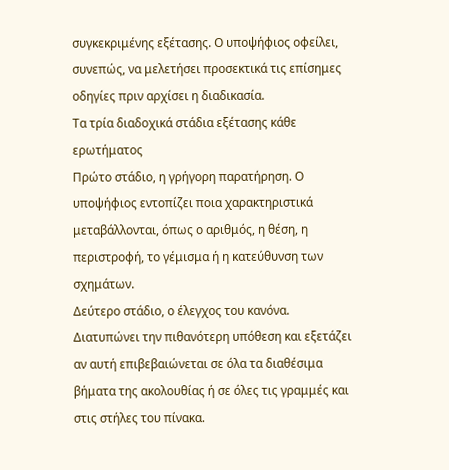συγκεκριμένης εξέτασης. Ο υποψήφιος οφείλει, συνεπώς, να μελετήσει προσεκτικά τις επίσημες οδηγίες πριν αρχίσει η διαδικασία.
Τα τρία διαδοχικά στάδια εξέτασης κάθε ερωτήματος
Πρώτο στάδιο, η γρήγορη παρατήρηση. Ο υποψήφιος εντοπίζει ποια χαρακτηριστικά μεταβάλλονται, όπως ο αριθμός, η θέση, η περιστροφή, το γέμισμα ή η κατεύθυνση των σχημάτων.
Δεύτερο στάδιο, ο έλεγχος του κανόνα. Διατυπώνει την πιθανότερη υπόθεση και εξετάζει αν αυτή επιβεβαιώνεται σε όλα τα διαθέσιμα βήματα της ακολουθίας ή σε όλες τις γραμμές και στις στήλες του πίνακα.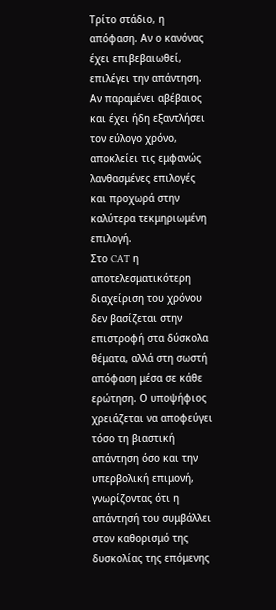Τρίτο στάδιο, η απόφαση. Αν ο κανόνας έχει επιβεβαιωθεί, επιλέγει την απάντηση. Αν παραμένει αβέβαιος και έχει ήδη εξαντλήσει τον εύλογο χρόνο, αποκλείει τις εμφανώς λανθασμένες επιλογές και προχωρά στην καλύτερα τεκμηριωμένη επιλογή.
Στο CAT η αποτελεσματικότερη διαχείριση του χρόνου δεν βασίζεται στην επιστροφή στα δύσκολα θέματα, αλλά στη σωστή απόφαση μέσα σε κάθε ερώτηση. Ο υποψήφιος χρειάζεται να αποφεύγει τόσο τη βιαστική απάντηση όσο και την υπερβολική επιμονή, γνωρίζοντας ότι η απάντησή του συμβάλλει στον καθορισμό της δυσκολίας της επόμενης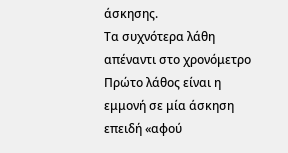άσκησης.
Τα συχνότερα λάθη απέναντι στο χρονόμετρο
Πρώτο λάθος είναι η εμμονή σε μία άσκηση επειδή «αφού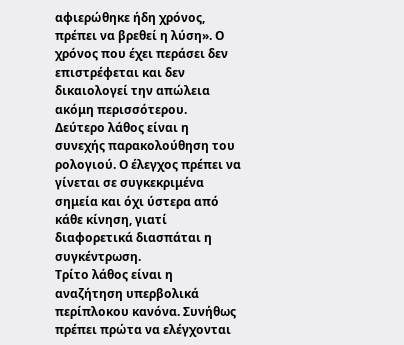αφιερώθηκε ήδη χρόνος, πρέπει να βρεθεί η λύση». Ο χρόνος που έχει περάσει δεν επιστρέφεται και δεν δικαιολογεί την απώλεια ακόμη περισσότερου.
Δεύτερο λάθος είναι η συνεχής παρακολούθηση του ρολογιού. Ο έλεγχος πρέπει να γίνεται σε συγκεκριμένα σημεία και όχι ύστερα από κάθε κίνηση, γιατί διαφορετικά διασπάται η συγκέντρωση.
Τρίτο λάθος είναι η αναζήτηση υπερβολικά περίπλοκου κανόνα. Συνήθως πρέπει πρώτα να ελέγχονται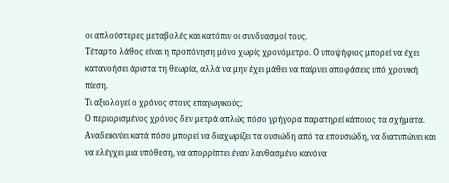οι απλούστερες μεταβολές και κατόπιν οι συνδυασμοί τους.
Τέταρτο λάθος είναι η προπόνηση μόνο χωρίς χρονόμετρο. Ο υποψήφιος μπορεί να έχει κατανοήσει άριστα τη θεωρία, αλλά να μην έχει μάθει να παίρνει αποφάσεις υπό χρονική πίεση.
Τι αξιολογεί ο χρόνος στους επαγωγικούς;
Ο περιορισμένος χρόνος δεν μετρά απλώς πόσο γρήγορα παρατηρεί κάποιος τα σχήματα. Αναδεικνύει κατά πόσο μπορεί να διαχωρίζει τα ουσιώδη από τα επουσιώδη, να διατυπώνει και να ελέγχει μια υπόθεση, να απορρίπτει έναν λανθασμένο κανόνα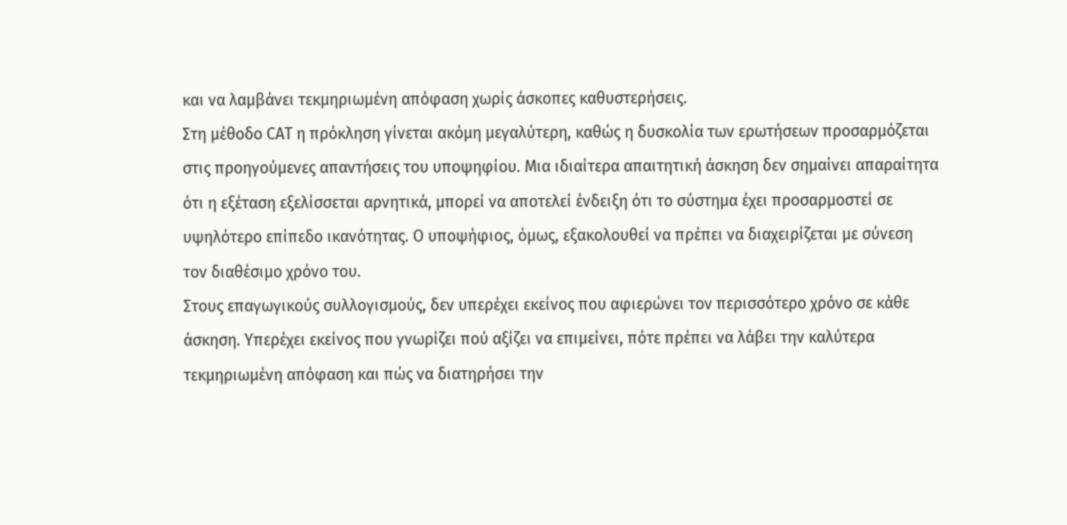και να λαμβάνει τεκμηριωμένη απόφαση χωρίς άσκοπες καθυστερήσεις.
Στη μέθοδο CAT η πρόκληση γίνεται ακόμη μεγαλύτερη, καθώς η δυσκολία των ερωτήσεων προσαρμόζεται στις προηγούμενες απαντήσεις του υποψηφίου. Μια ιδιαίτερα απαιτητική άσκηση δεν σημαίνει απαραίτητα ότι η εξέταση εξελίσσεται αρνητικά, μπορεί να αποτελεί ένδειξη ότι το σύστημα έχει προσαρμοστεί σε υψηλότερο επίπεδο ικανότητας. Ο υποψήφιος, όμως, εξακολουθεί να πρέπει να διαχειρίζεται με σύνεση τον διαθέσιμο χρόνο του.
Στους επαγωγικούς συλλογισμούς, δεν υπερέχει εκείνος που αφιερώνει τον περισσότερο χρόνο σε κάθε άσκηση. Υπερέχει εκείνος που γνωρίζει πού αξίζει να επιμείνει, πότε πρέπει να λάβει την καλύτερα τεκμηριωμένη απόφαση και πώς να διατηρήσει την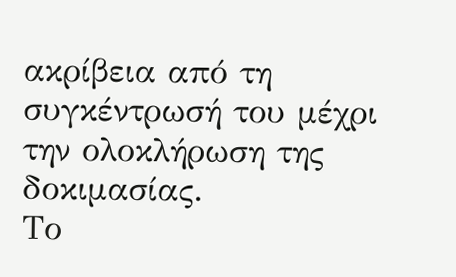ακρίβεια από τη συγκέντρωσή του μέχρι την ολοκλήρωση της δοκιμασίας.
Το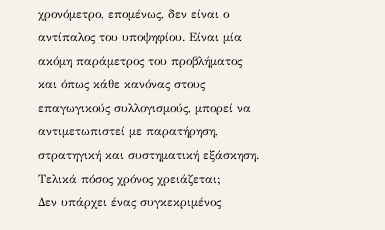χρονόμετρο, επομένως, δεν είναι ο αντίπαλος του υποψηφίου. Είναι μία ακόμη παράμετρος του προβλήματος και όπως κάθε κανόνας στους επαγωγικούς συλλογισμούς, μπορεί να αντιμετωπιστεί με παρατήρηση, στρατηγική και συστηματική εξάσκηση.
Τελικά πόσος χρόνος χρειάζεται;
Δεν υπάρχει ένας συγκεκριμένος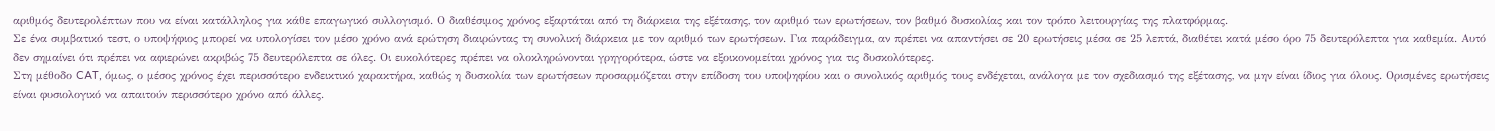αριθμός δευτερολέπτων που να είναι κατάλληλος για κάθε επαγωγικό συλλογισμό. Ο διαθέσιμος χρόνος εξαρτάται από τη διάρκεια της εξέτασης, τον αριθμό των ερωτήσεων, τον βαθμό δυσκολίας και τον τρόπο λειτουργίας της πλατφόρμας.
Σε ένα συμβατικό τεστ, ο υποψήφιος μπορεί να υπολογίσει τον μέσο χρόνο ανά ερώτηση διαιρώντας τη συνολική διάρκεια με τον αριθμό των ερωτήσεων. Για παράδειγμα, αν πρέπει να απαντήσει σε 20 ερωτήσεις μέσα σε 25 λεπτά, διαθέτει κατά μέσο όρο 75 δευτερόλεπτα για καθεμία. Αυτό δεν σημαίνει ότι πρέπει να αφιερώνει ακριβώς 75 δευτερόλεπτα σε όλες. Οι ευκολότερες πρέπει να ολοκληρώνονται γρηγορότερα, ώστε να εξοικονομείται χρόνος για τις δυσκολότερες.
Στη μέθοδο CAT, όμως, ο μέσος χρόνος έχει περισσότερο ενδεικτικό χαρακτήρα, καθώς η δυσκολία των ερωτήσεων προσαρμόζεται στην επίδοση του υποψηφίου και ο συνολικός αριθμός τους ενδέχεται, ανάλογα με τον σχεδιασμό της εξέτασης, να μην είναι ίδιος για όλους. Ορισμένες ερωτήσεις είναι φυσιολογικό να απαιτούν περισσότερο χρόνο από άλλες.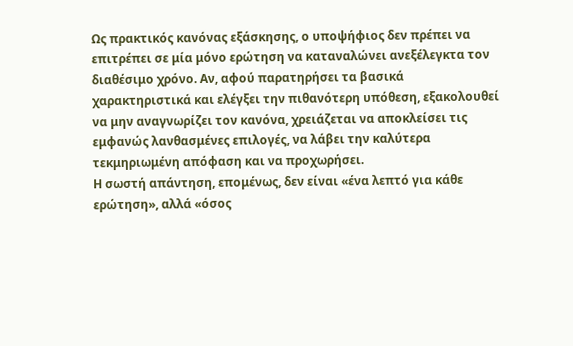Ως πρακτικός κανόνας εξάσκησης, ο υποψήφιος δεν πρέπει να επιτρέπει σε μία μόνο ερώτηση να καταναλώνει ανεξέλεγκτα τον διαθέσιμο χρόνο. Αν, αφού παρατηρήσει τα βασικά χαρακτηριστικά και ελέγξει την πιθανότερη υπόθεση, εξακολουθεί να μην αναγνωρίζει τον κανόνα, χρειάζεται να αποκλείσει τις εμφανώς λανθασμένες επιλογές, να λάβει την καλύτερα τεκμηριωμένη απόφαση και να προχωρήσει.
Η σωστή απάντηση, επομένως, δεν είναι «ένα λεπτό για κάθε ερώτηση», αλλά «όσος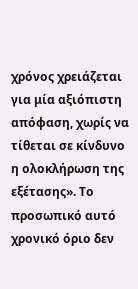χρόνος χρειάζεται για μία αξιόπιστη απόφαση, χωρίς να τίθεται σε κίνδυνο η ολοκλήρωση της εξέτασης». Το προσωπικό αυτό χρονικό όριο δεν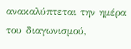ανακαλύπτεται την ημέρα του διαγωνισμού,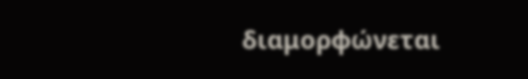διαμορφώνεται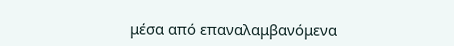μέσα από επαναλαμβανόμενα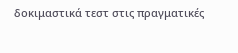δοκιμαστικά τεστ στις πραγματικές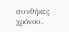συνθήκες χρόνου.